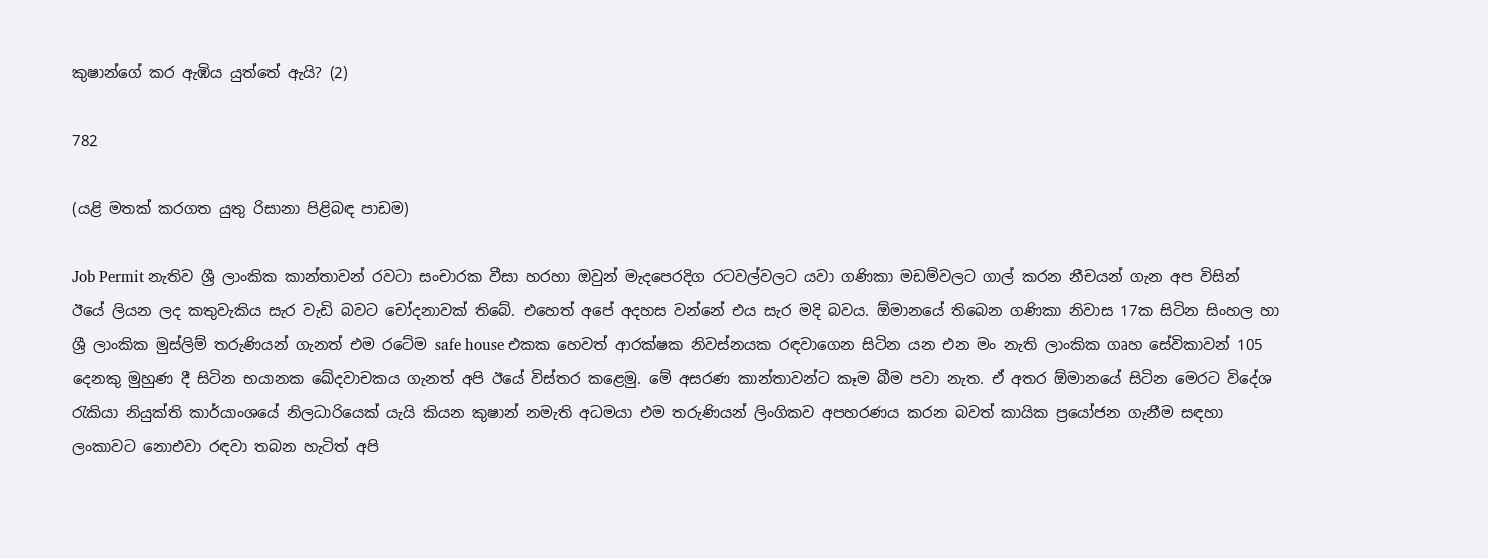කුෂාන්ගේ කර ඇඹිය යුත්තේ ඇයි? (2)

782

(යළි මතක් කරගත යුතු රිසානා පිළිබඳ පාඩම)

Job Permit නැතිව ශ්‍රී ලාංකික කාන්තාවන් රවටා සංචාරක වීසා හරහා ඔවුන් මැදපෙරදිග රටවල්වලට යවා ගණිකා මඩම්වලට ගාල් කරන නීචයන් ගැන අප විසින් ඊයේ ලියන ලද කතුවැකිය සැර වැඩි බවට චෝදනාවක් තිබේ. එහෙත් අපේ අදහස වන්නේ එය සැර මදි බවය. ඕමානයේ තිබෙන ගණිකා නිවාස 17ක සිටින සිංහල හා ශ්‍රී ලාංකික මුස්ලිම් තරුණියන් ගැනත් එම රටේම safe house එකක හෙවත් ආරක්ෂක නිවස්නයක රඳවාගෙන සිටින යන එන මං නැති ලාංකික ගෘහ සේවිකාවන් 105 දෙනකු මුහුණ දී සිටින භයානක ඛේදවාචකය ගැනත් අපි ඊයේ විස්තර කළෙමු. මේ අසරණ කාන්තාවන්ට කෑම බීම පවා නැත. ඒ අතර ඕමානයේ සිටින මෙරට විදේශ රැකියා නියුක්ති කාර්යාංශයේ නිලධාරියෙක් යැයි කියන කුෂාන් නමැති අධමයා එම තරුණියන් ලිංගිකව අපහරණය කරන බවත් කායික ප්‍රයෝජන ගැනීම සඳහා ලංකාවට නොඑවා රඳවා තබන හැටිත් අපි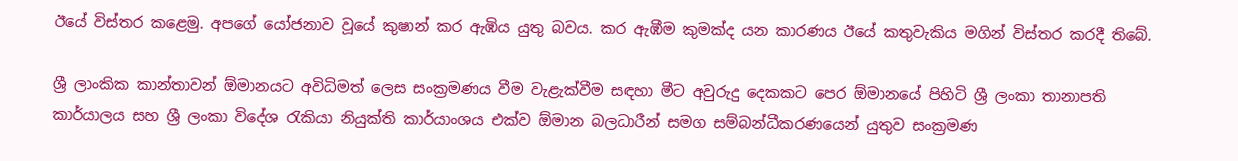ඊයේ විස්තර කළෙමු. අපගේ යෝජනාව වූයේ කුෂාන් කර ඇඹිය යුතු බවය. කර ඇඹීම කුමක්ද යන කාරණය ඊයේ කතුවැකිය මගින් විස්තර කරදී තිබේ.

ශ්‍රී ලාංකික කාන්තාවන් ඕමානයට අවිධිමත් ලෙස සංක්‍රමණය වීම වැළැක්වීම සඳහා මීට අවුරුදු දෙකකට පෙර ඕමානයේ පිහිටි ශ්‍රී ලංකා තානාපති කාර්යාලය සහ ශ්‍රී ලංකා විදේශ රැකියා නියුක්ති කාර්යාංශය එක්ව ඕමාන බලධාරීන් සමග සම්බන්ධීකරණයෙන් යුතුව සංක්‍රමණ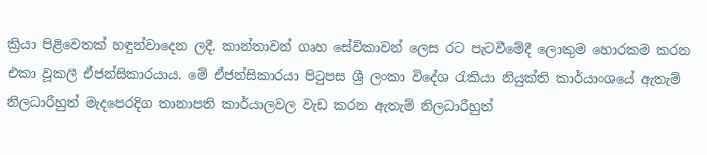ක්‍රියා පිළිවෙතක් හඳුන්වාදෙන ලදී. කාන්තාවන් ගෘහ සේවිකාවන් ලෙස රට පැටවීමේදී ලොකුම හොරකම කරන එකා වූකලී ඒජන්සිකාරයාය. මේ ඒජන්සිකාරයා පිටුපස ශ්‍රී ලංකා විදේශ රැකියා නියුක්ති කාර්යාංශයේ ඇතැම් නිලධාරීහුත් මැදපෙරදිග තානාපති කාර්යාලවල වැඩ කරන ඇතැම් නිලධාරීහුත්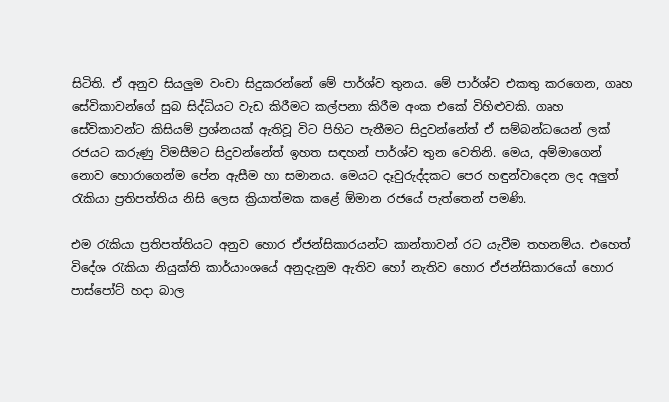සිටිති. ඒ අනුව සියලුම වංචා සිදුකරන්නේ මේ පාර්ශ්ව තුනය. මේ පාර්ශ්ව එකතු කරගෙන, ගෘහ සේවිකාවන්ගේ සුබ සිද්ධියට වැඩ කිරීමට කල්පනා කිරීම අංක එකේ විහිළුවකි. ගෘහ සේවිකාවන්ට කිසියම් ප්‍රශ්නයක් ඇතිවූ විට පිහිට පැතීමට සිදුවන්නේත් ඒ සම්බන්ධයෙන් ලක් රජයට කරුණු විමසීමට සිදුවන්නේත් ඉහත සඳහන් පාර්ශ්ව තුන වෙතිනි. මෙය, අම්මාගෙන් නොව හොරාගෙන්ම පේන ඇසීම හා සමානය. මෙයට දෑවුරුද්දකට පෙර හඳුන්වාදෙන ලද අලුත් රැකියා ප්‍රතිපත්තිය නිසි ලෙස ක්‍රියාත්මක කළේ ඕමාන රජයේ පැත්තෙන් පමණි.

එම රැකියා ප්‍රතිපත්තියට අනුව හොර ඒජන්සිකාරයන්ට කාන්තාවන් රට යැවීම තහනම්ය. එහෙත් විදේශ රැකියා නියුක්ති කාර්යාංශයේ අනුදැනුම ඇතිව හෝ නැතිව හොර ඒජන්සිකාරයෝ හොර පාස්පෝට් හදා බාල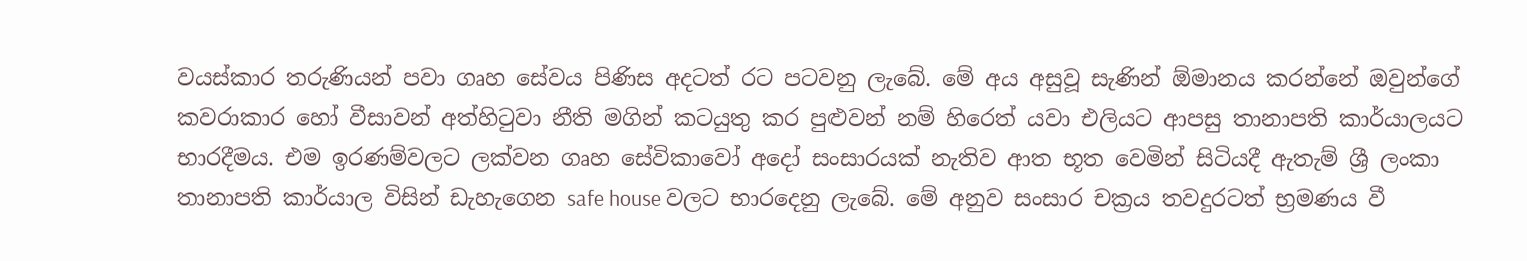වයස්කාර තරුණියන් පවා ගෘහ සේවය පිණිස අදටත් රට පටවනු ලැබේ. මේ අය අසුවූ සැණින් ඕමානය කරන්නේ ඔවුන්ගේ කවරාකාර හෝ වීසාවන් අත්හිටුවා නීති මගින් කටයුතු කර පුළුවන් නම් හිරෙත් යවා එලියට ආපසු තානාපති කාර්යාලයට භාරදීමය. එම ඉරණම්වලට ලක්වන ගෘහ සේවිකාවෝ අදෝ සංසාරයක් නැතිව ආත භූත වෙමින් සිටියදී ඇතැම් ශ්‍රී ලංකා තානාපති කාර්යාල විසින් ඩැහැගෙන safe house වලට භාරදෙනු ලැබේ. මේ අනුව සංසාර චක්‍රය තවදුරටත් භ්‍රමණය වී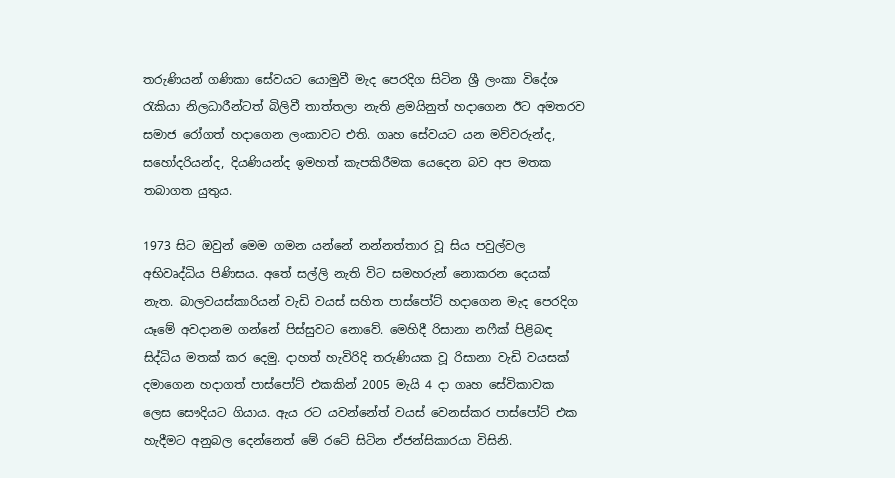තරුණියන් ගණිකා සේවයට යොමුවී මැද පෙරදිග සිටින ශ්‍රී ලංකා විදේශ රැකියා නිලධාරීන්ටත් බිලිවී තාත්තලා නැති ළමයිනුත් හදාගෙන ඊට අමතරව සමාජ රෝගත් හදාගෙන ලංකාවට එති. ගෘහ සේවයට යන මව්වරුන්ද, සහෝදරියන්ද, දියණියන්ද ඉමහත් කැපකිරීමක යෙදෙන බව අප මතක තබාගත යුතුය.

1973 සිට ඔවුන් මෙම ගමන යන්නේ නන්නත්තාර වූ සිය පවුල්වල අභිවෘද්ධිය පිණිසය. අතේ සල්ලි නැති විට සමහරුන් නොකරන දෙයක් නැත. බාලවයස්කාරියන් වැඩි වයස් සහිත පාස්පෝට් හදාගෙන මැද පෙරදිග යෑමේ අවදානම ගන්නේ පිස්සුවට නොවේ. මෙහිදී රිසානා නෆීක් පිළිබඳ සිද්ධිය මතක් කර දෙමු. දාහත් හැවිරිදි තරුණියක වූ රිසානා වැඩි වයසක් දමාගෙන හදාගත් පාස්පෝට් එකකින් 2005 මැයි 4 දා ගෘහ සේවිකාවක ලෙස සෞදියට ගියාය. ඇය රට යවන්නේත් වයස් වෙනස්කර පාස්පෝට් එක හැදීමට අනුබල දෙන්නෙත් මේ රටේ සිටින ඒජන්සිකාරයා විසිනි.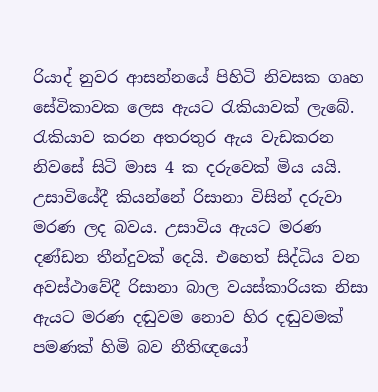රියාද් නුවර ආසන්නයේ පිහිටි නිවසක ගෘහ සේවිකාවක ලෙස ඇයට රැකියාවක් ලැබේ. රැකියාව කරන අතරතුර ඇය වැඩකරන නිවසේ සිටි මාස 4 ක දරුවෙක් මිය යයි. උසාවියේදී කියන්නේ රිසානා විසින් දරුවා මරණ ලද බවය. උසාවිය ඇයට මරණ දණ්ඩන තීන්දුවක් දෙයි. එහෙත් සිද්ධිය වන අවස්ථාවේදී රිසානා බාල වයස්කාරියක නිසා ඇයට මරණ දඬුවම නොව හිර දඬුවමක් පමණක් හිමි බව නීතිඥයෝ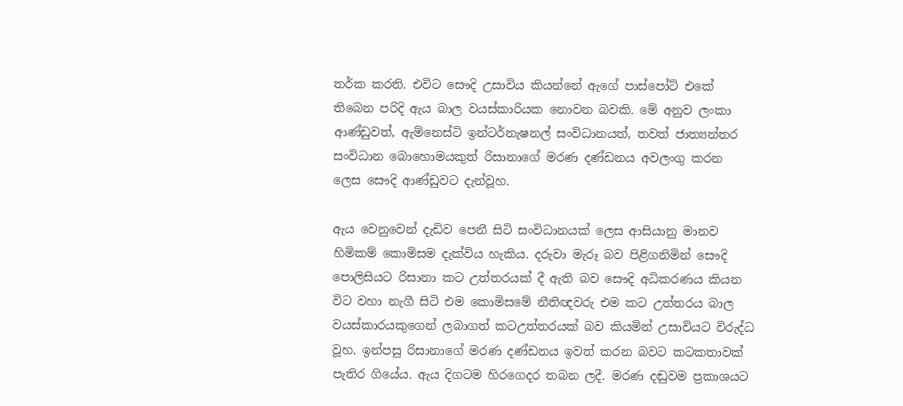තර්ක කරති. එවිට සෞදි උසාවිය කියන්නේ ඇගේ පාස්පෝට් එකේ තිබෙන පරිදි ඇය බාල වයස්කාරියක නොවන බවකි. මේ අනුව ලංකා ආණ්ඩුවත්, ඇම්නෙස්ටි ඉන්ටර්නැෂනල් සංවිධානයත්, තවත් ජාත්‍යන්තර සංවිධාන බොහොමයකුත් රිසානාගේ මරණ දණ්ඩනය අවලංගු කරන ලෙස සෞදි ආණ්ඩුවට දැන්වූහ.

ඇය වෙනුවෙන් දැඩිව පෙනී සිටි සංවිධානයක් ලෙස ආසියානු මානව හිමිකම් කොමිසම දැක්විය හැකිය. දරුවා මැරූ බව පිළිගනිමින් සෞදි පොලිසියට රිසානා කට උත්තරයක් දී ඇති බව සෞදි අධිකරණය කියන විට වහා නැගී සිටි එම කොමිසමේ නීතිඥවරු එම කට උත්තරය බාල වයස්කාරයකුගෙන් ලබාගත් කටඋත්තරයක් බව කියමින් උසාවියට විරුද්ධ වූහ. ඉන්පසු රිසානාගේ මරණ දණ්ඩනය ඉවත් කරන බවට කටකතාවක් පැතිර ගියේය. ඇය දිගටම හිරගෙදර තබන ලදී. මරණ දඬුවම ප්‍රකාශයට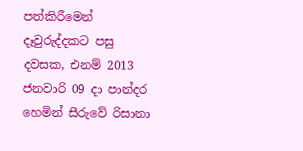පත්කිරීමෙන් දෑවුරුද්දකට පසු දවසක, එනම් 2013 ජනවාරි 09 දා පාන්දර හෙමින් සීරුවේ රිසානා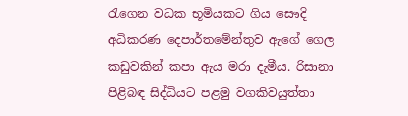රැගෙන වධක භූමියකට ගිය සෞදි අධිකරණ දෙපාර්තමේන්තුව ඇගේ ගෙල කඩුවකින් කපා ඇය මරා දැමීය. රිසානා පිළිබඳ සිද්ධියට පළමු වගකිවයුත්තා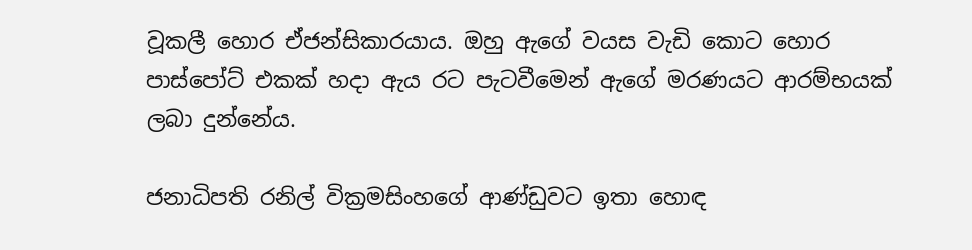වූකලී හොර ඒජන්සිකාරයාය. ඔහු ඇගේ වයස වැඩි කොට හොර පාස්පෝට් එකක් හදා ඇය රට පැටවීමෙන් ඇගේ මරණයට ආරම්භයක් ලබා දුන්නේය.

ජනාධිපති රනිල් වික්‍රමසිංහගේ ආණ්ඩුවට ඉතා හොඳ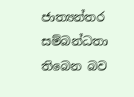ජාත්‍යන්තර සම්බන්ධතා තිබෙන බව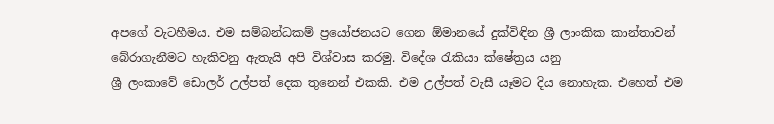අපගේ වැටහීමය. එම සම්බන්ධකම් ප්‍රයෝජනයට ගෙන ඕමානයේ දුක්විඳින ශ්‍රී ලාංකික කාන්තාවන් බේරාගැනීමට හැකිවනු ඇතැයි අපි විශ්වාස කරමු. විදේශ රැකියා ක්ෂේත්‍රය යනු
ශ්‍රී ලංකාවේ ඩොලර් උල්පත් දෙක තුනෙන් එකකි. එම උල්පත් වැසී යෑමට දිය නොහැක. එහෙත් එම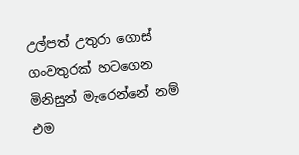උල්පත් උතුරා ගොස් ගංවතුරක් හටගෙන මිනිසුන් මැරෙන්නේ නම් එම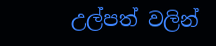උල්පත් වලින්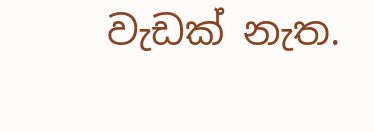වැඩක් නැත.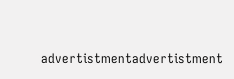advertistmentadvertistment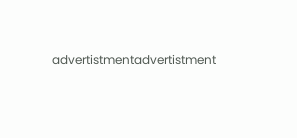advertistmentadvertistment